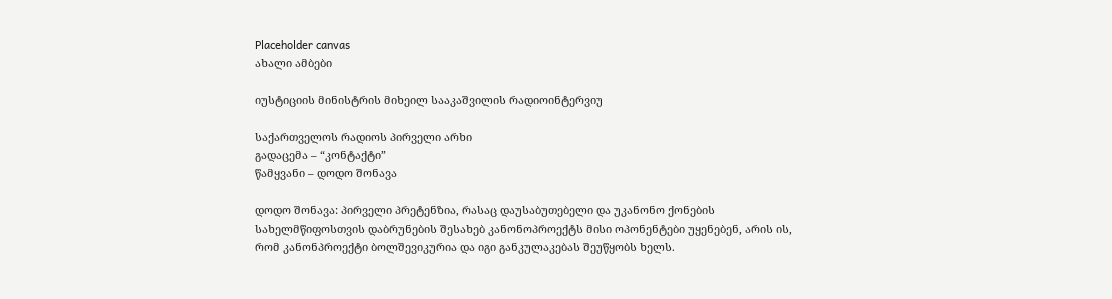Placeholder canvas
ახალი ამბები

იუსტიციის მინისტრის მიხეილ სააკაშვილის რადიოინტერვიუ

საქართველოს რადიოს პირველი არხი
გადაცემა – “კონტაქტი”
წამყვანი – დოდო შონავა

დოდო შონავა: პირველი პრეტენზია, რასაც დაუსაბუთებელი და უკანონო ქონების სახელმწიფოსთვის დაბრუნების შესახებ კანონოპროექტს მისი ოპონენტები უყენებენ, არის ის, რომ კანონპროექტი ბოლშევიკურია და იგი განკულაკებას შეუწყობს ხელს.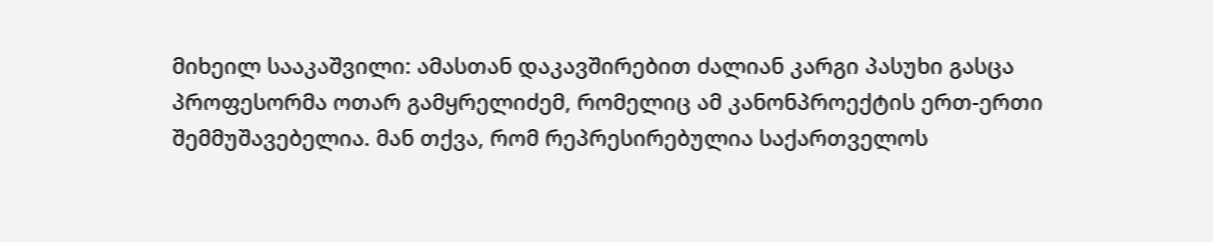მიხეილ სააკაშვილი: ამასთან დაკავშირებით ძალიან კარგი პასუხი გასცა პროფესორმა ოთარ გამყრელიძემ, რომელიც ამ კანონპროექტის ერთ-ერთი შემმუშავებელია. მან თქვა, რომ რეპრესირებულია საქართველოს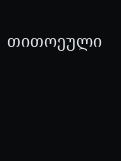თითოეული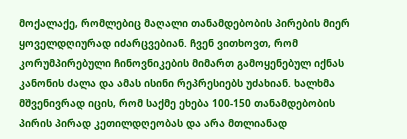მოქალაქე, რომლებიც მაღალი თანამდებობის პირების მიერ ყოველდღიურად იძარცვებიან. ჩვენ ვითხოვთ, რომ კორუმპირებული ჩინოვნიკების მიმართ გამოყენებულ იქნას კანონის ძალა და ამას ისინი რეპრესიებს უძახიან. ხალხმა მშვენივრად იცის, რომ საქმე ეხება 100-150 თანამდებობის პირის პირად კეთილდღეობას და არა მთლიანად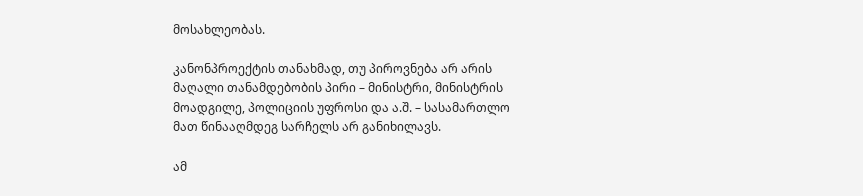მოსახლეობას.

კანონპროექტის თანახმად, თუ პიროვნება არ არის მაღალი თანამდებობის პირი – მინისტრი, მინისტრის მოადგილე, პოლიციის უფროსი და ა.შ. – სასამართლო მათ წინააღმდეგ სარჩელს არ განიხილავს.

ამ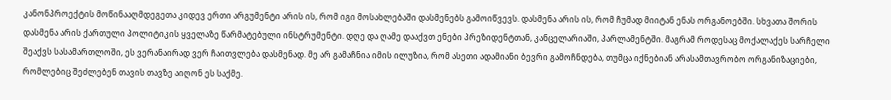კანონპროექტის მოწინააღმდეგეთა კიდევ ერთი არგუმენტი არის ის, რომ იგი მოსახლებაში დასმენებს გამოიწვევს. დასმენა არის ის, რომ ჩუმად მიიტან ენას ორგანოებში. სხვათა შორის დასმენა არის ქართული პოლიტიკის ყველაზე წარმატებული ინსტრუმენტი. დღე და ღამე დააქვთ ენები პრეზიდენტთან, კანცელარიაში, პარლამენტში. მაგრამ როდესაც მოქალაქეს სარჩელი შეაქვს სასამართლოში, ეს ვერანაირად ვერ ჩაითვლება დასმენად. მე არ გამაჩნია იმის ილუზია, რომ ასეთი ადამიანი ბევრი გამოჩნდება, თუმცა იქნებიან არასამთავრობო ორგანიზაციები, რომლებიც შეძლებენ თავის თავზე აიღონ ეს საქმე.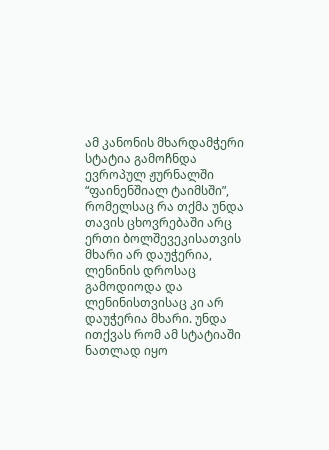ამ კანონის მხარდამჭერი სტატია გამოჩნდა ევროპულ ჟურნალში “ფაინენშიალ ტაიმსში”, რომელსაც რა თქმა უნდა თავის ცხოვრებაში არც ერთი ბოლშევეკისათვის მხარი არ დაუჭერია, ლენინის დროსაც გამოდიოდა და ლენინისთვისაც კი არ დაუჭერია მხარი. უნდა ითქვას რომ ამ სტატიაში ნათლად იყო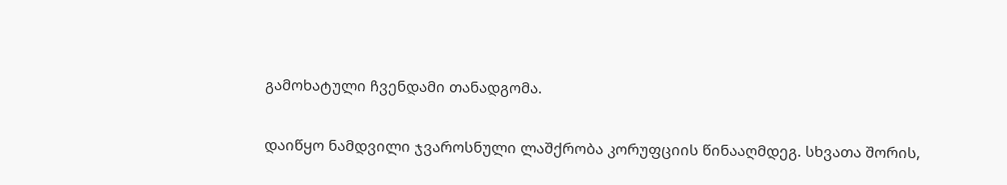გამოხატული ჩვენდამი თანადგომა.

დაიწყო ნამდვილი ჯვაროსნული ლაშქრობა კორუფციის წინააღმდეგ. სხვათა შორის,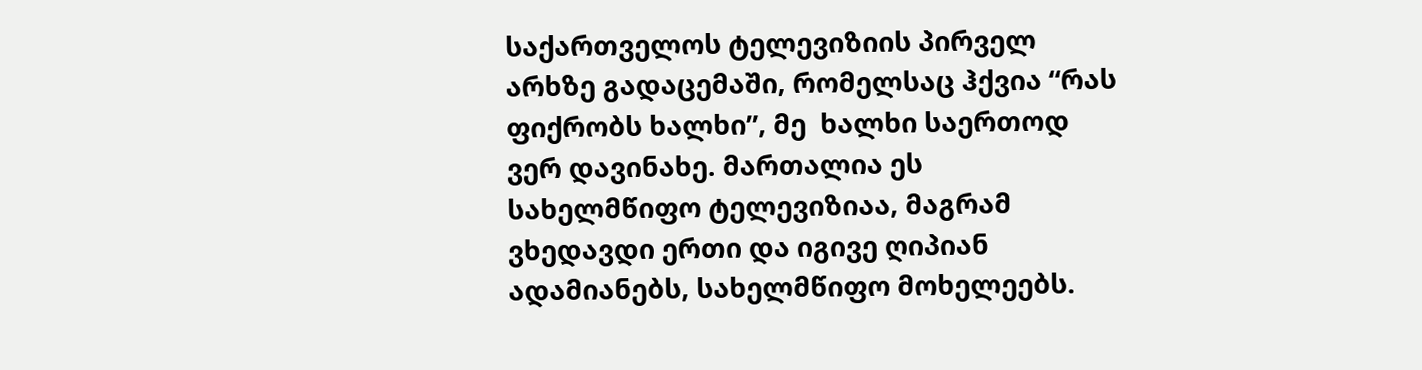საქართველოს ტელევიზიის პირველ არხზე გადაცემაში, რომელსაც ჰქვია “რას ფიქრობს ხალხი”, მე  ხალხი საერთოდ ვერ დავინახე. მართალია ეს სახელმწიფო ტელევიზიაა, მაგრამ ვხედავდი ერთი და იგივე ღიპიან ადამიანებს, სახელმწიფო მოხელეებს.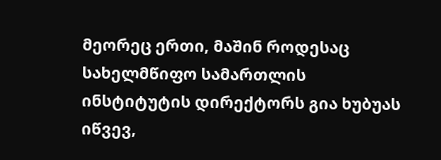მეორეც ერთი, მაშინ როდესაც სახელმწიფო სამართლის ინსტიტუტის დირექტორს გია ხუბუას იწვევ,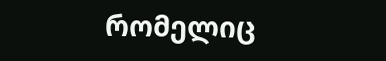რომელიც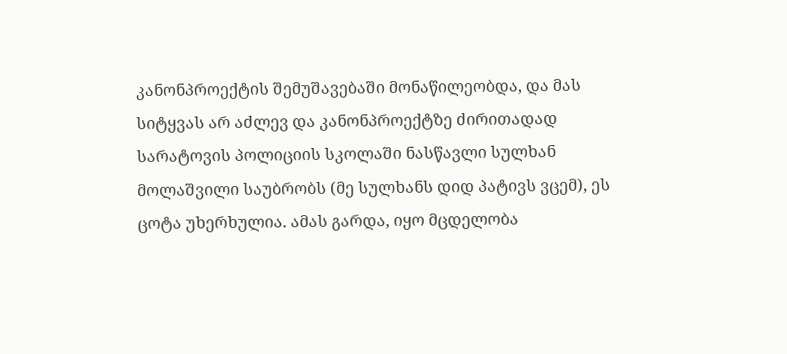კანონპროექტის შემუშავებაში მონაწილეობდა, და მას სიტყვას არ აძლევ და კანონპროექტზე ძირითადად სარატოვის პოლიციის სკოლაში ნასწავლი სულხან მოლაშვილი საუბრობს (მე სულხანს დიდ პატივს ვცემ), ეს ცოტა უხერხულია. ამას გარდა, იყო მცდელობა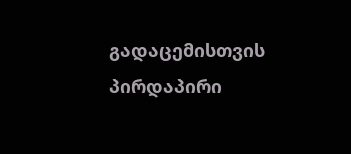გადაცემისთვის პირდაპირი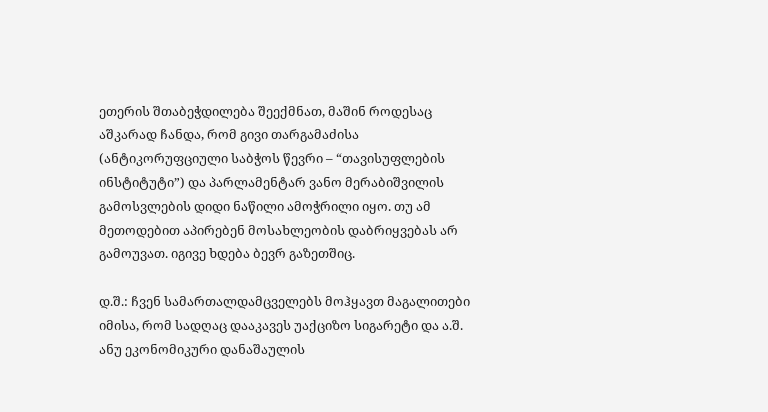ეთერის შთაბეჭდილება შეექმნათ, მაშინ როდესაც აშკარად ჩანდა, რომ გივი თარგამაძისა (ანტიკორუფციული საბჭოს წევრი – “თავისუფლების ინსტიტუტი”) და პარლამენტარ ვანო მერაბიშვილის გამოსვლების დიდი ნაწილი ამოჭრილი იყო. თუ ამ მეთოდებით აპირებენ მოსახლეობის დაბრიყვებას არ გამოუვათ. იგივე ხდება ბევრ გაზეთშიც.

დ.შ.: ჩვენ სამართალდამცველებს მოჰყავთ მაგალითები იმისა, რომ სადღაც დააკავეს უაქციზო სიგარეტი და ა.შ. ანუ ეკონომიკური დანაშაულის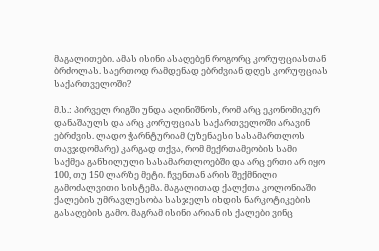მაგალითები. ამას ისინი ასაღებენ როგორც კორუფციასთან ბრძოლას. საერთოდ რამდენად ებრძვიან დღეს კორუფციას საქართველოში?

მ.ს.: პირველ რიგში უნდა აღინიშნოს, რომ არც ეკონომიკურ დანაშაულს და არც კორუფციას საქართველოში არავინ ებრძვის. ლადო ჭარნტურიამ (უზენაესი სასამართლოს თავჯდომარე) კარგად თქვა, რომ მექრთამეობის სამი საქმეა განხილული სასამართლოებში და არც ერთი არ იყო 100, თუ 150 ლარზე მეტი. ჩვენთან არის შექმნილი გამოძალვითი სისტემა. მაგალითად ქალქთა კოლონიაში ქალების უმრავლესობა სასჯელს იხდის ნარკოტიკების გასაღების გამო. მაგრამ ისინი არიან ის ქალები ვინც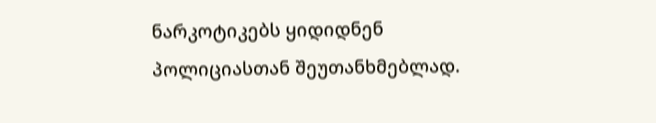ნარკოტიკებს ყიდიდნენ პოლიციასთან შეუთანხმებლად.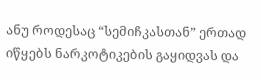ანუ როდესაც “სემიჩკასთან” ერთად იწყებს ნარკოტიკების გაყიდვას და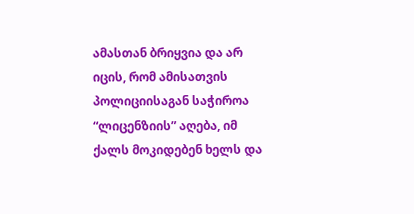ამასთან ბრიყვია და არ იცის, რომ ამისათვის პოლიციისაგან საჭიროა “ლიცენზიის” აღება, იმ ქალს მოკიდებენ ხელს და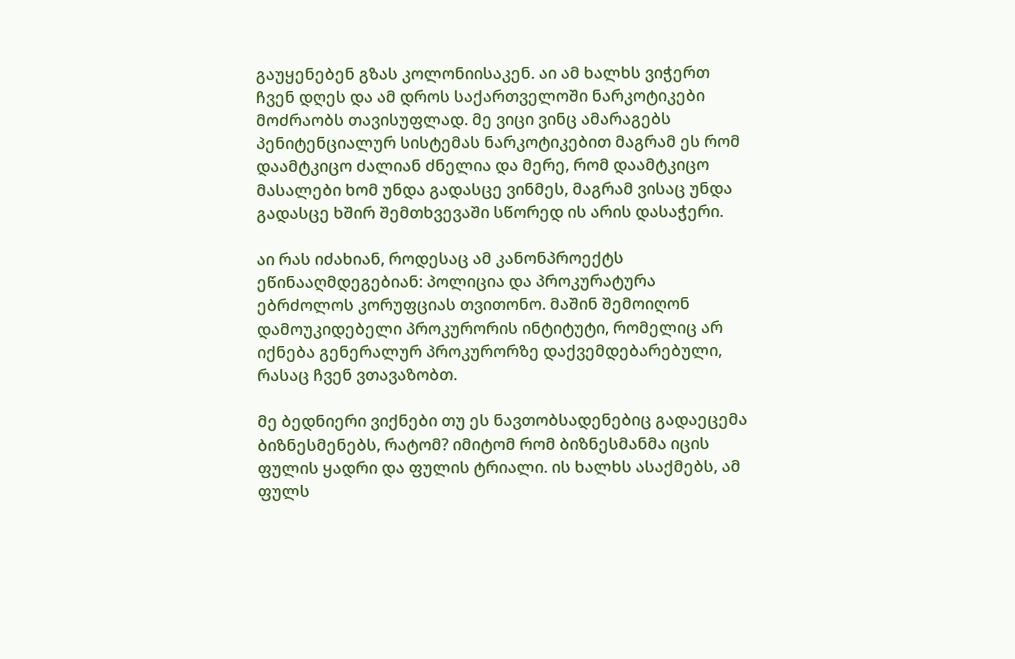გაუყენებენ გზას კოლონიისაკენ. აი ამ ხალხს ვიჭერთ ჩვენ დღეს და ამ დროს საქართველოში ნარკოტიკები მოძრაობს თავისუფლად. მე ვიცი ვინც ამარაგებს პენიტენციალურ სისტემას ნარკოტიკებით მაგრამ ეს რომ დაამტკიცო ძალიან ძნელია და მერე, რომ დაამტკიცო მასალები ხომ უნდა გადასცე ვინმეს, მაგრამ ვისაც უნდა გადასცე ხშირ შემთხვევაში სწორედ ის არის დასაჭერი.

აი რას იძახიან, როდესაც ამ კანონპროექტს ეწინააღმდეგებიან: პოლიცია და პროკურატურა ებრძოლოს კორუფციას თვითონო. მაშინ შემოიღონ დამოუკიდებელი პროკურორის ინტიტუტი, რომელიც არ იქნება გენერალურ პროკურორზე დაქვემდებარებული, რასაც ჩვენ ვთავაზობთ.

მე ბედნიერი ვიქნები თუ ეს ნავთობსადენებიც გადაეცემა ბიზნესმენებს, რატომ? იმიტომ რომ ბიზნესმანმა იცის ფულის ყადრი და ფულის ტრიალი. ის ხალხს ასაქმებს, ამ ფულს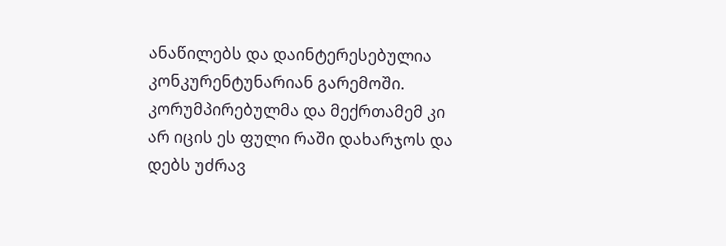ანაწილებს და დაინტერესებულია კონკურენტუნარიან გარემოში. კორუმპირებულმა და მექრთამემ კი არ იცის ეს ფული რაში დახარჯოს და დებს უძრავ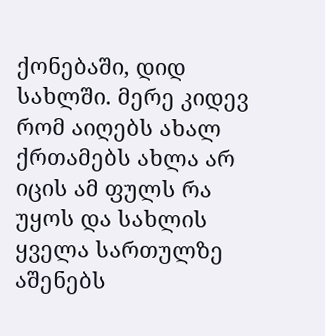ქონებაში, დიდ სახლში. მერე კიდევ რომ აიღებს ახალ ქრთამებს ახლა არ იცის ამ ფულს რა უყოს და სახლის ყველა სართულზე აშენებს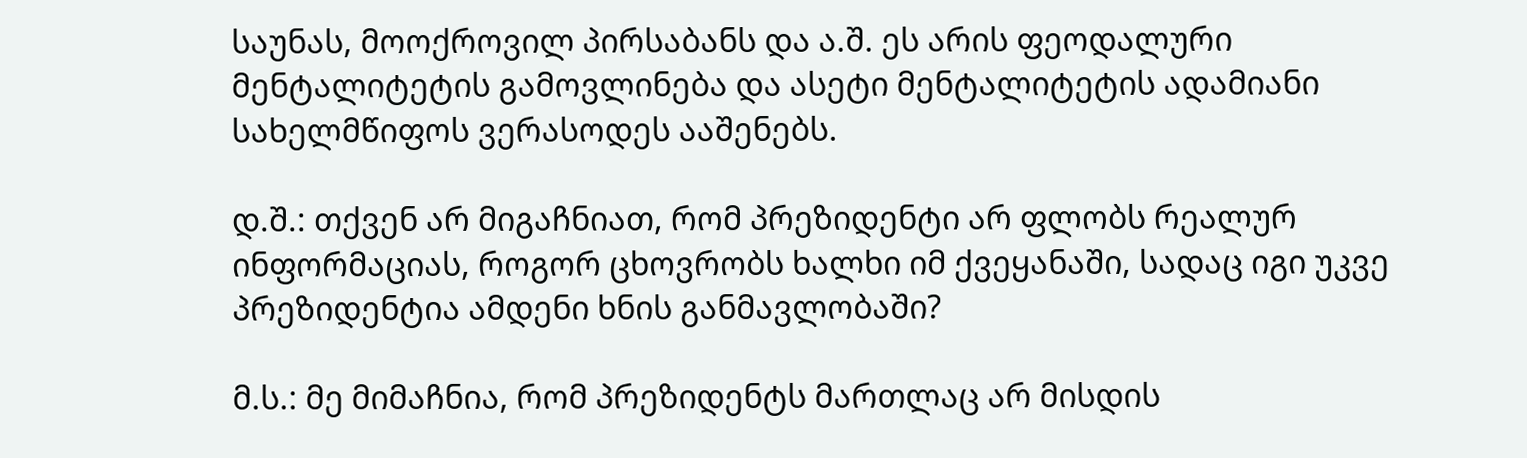საუნას, მოოქროვილ პირსაბანს და ა.შ. ეს არის ფეოდალური მენტალიტეტის გამოვლინება და ასეტი მენტალიტეტის ადამიანი სახელმწიფოს ვერასოდეს ააშენებს.

დ.შ.: თქვენ არ მიგაჩნიათ, რომ პრეზიდენტი არ ფლობს რეალურ ინფორმაციას, როგორ ცხოვრობს ხალხი იმ ქვეყანაში, სადაც იგი უკვე პრეზიდენტია ამდენი ხნის განმავლობაში?

მ.ს.: მე მიმაჩნია, რომ პრეზიდენტს მართლაც არ მისდის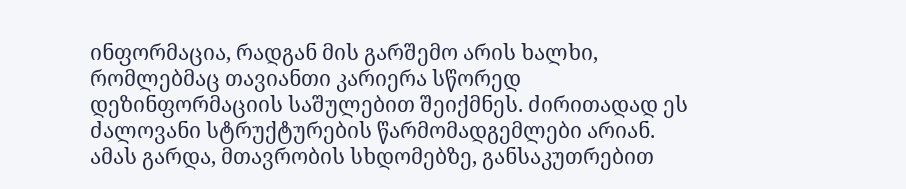ინფორმაცია, რადგან მის გარშემო არის ხალხი, რომლებმაც თავიანთი კარიერა სწორედ დეზინფორმაციის საშულებით შეიქმნეს. ძირითადად ეს ძალოვანი სტრუქტურების წარმომადგემლები არიან. ამას გარდა, მთავრობის სხდომებზე, განსაკუთრებით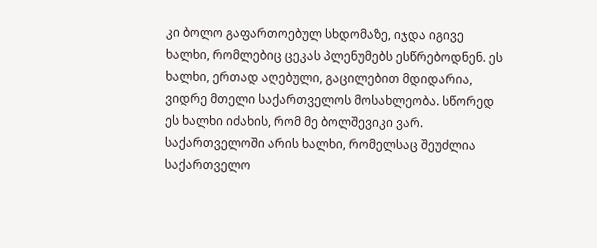კი ბოლო გაფართოებულ სხდომაზე, იჯდა იგივე ხალხი, რომლებიც ცეკას პლენუმებს ესწრებოდნენ. ეს ხალხი, ერთად აღებული, გაცილებით მდიდარია, ვიდრე მთელი საქართველოს მოსახლეობა. სწორედ ეს ხალხი იძახის, რომ მე ბოლშევიკი ვარ. საქართველოში არის ხალხი, რომელსაც შეუძლია საქართველო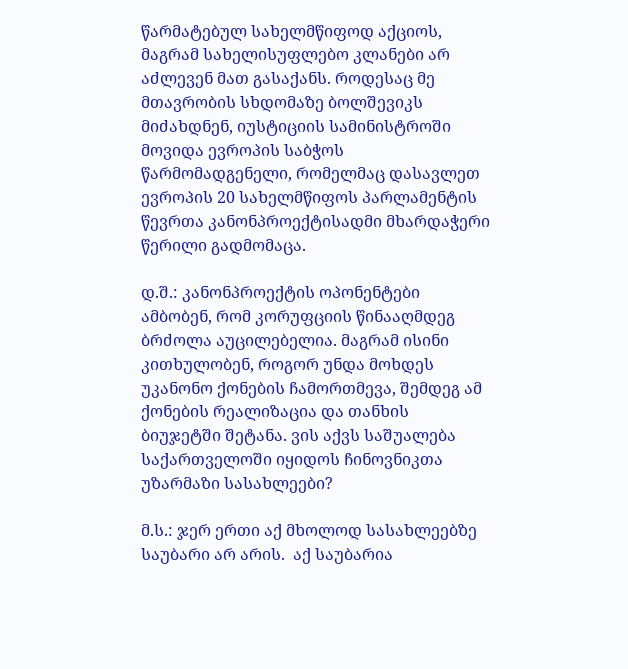წარმატებულ სახელმწიფოდ აქციოს, მაგრამ სახელისუფლებო კლანები არ აძლევენ მათ გასაქანს. როდესაც მე მთავრობის სხდომაზე ბოლშევიკს მიძახდნენ, იუსტიციის სამინისტროში მოვიდა ევროპის საბჭოს წარმომადგენელი, რომელმაც დასავლეთ ევროპის 20 სახელმწიფოს პარლამენტის წევრთა კანონპროექტისადმი მხარდაჭერი წერილი გადმომაცა.

დ.შ.: კანონპროექტის ოპონენტები ამბობენ, რომ კორუფციის წინააღმდეგ ბრძოლა აუცილებელია. მაგრამ ისინი კითხულობენ, როგორ უნდა მოხდეს უკანონო ქონების ჩამორთმევა, შემდეგ ამ ქონების რეალიზაცია და თანხის ბიუჯეტში შეტანა. ვის აქვს საშუალება საქართველოში იყიდოს ჩინოვნიკთა უზარმაზი სასახლეები?

მ.ს.: ჯერ ერთი აქ მხოლოდ სასახლეებზე საუბარი არ არის.  აქ საუბარია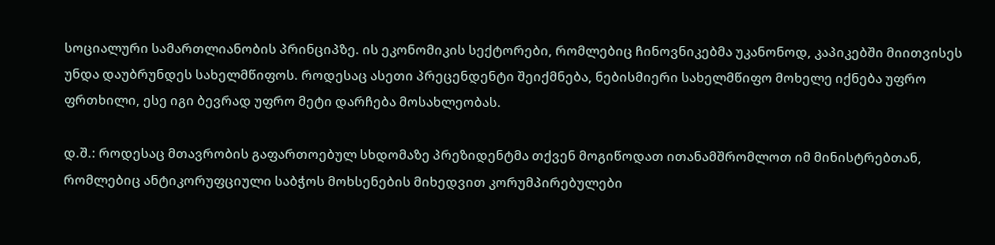სოციალური სამართლიანობის პრინციპზე. ის ეკონომიკის სექტორები, რომლებიც ჩინოვნიკებმა უკანონოდ, კაპიკებში მიითვისეს უნდა დაუბრუნდეს სახელმწიფოს. როდესაც ასეთი პრეცენდენტი შეიქმნება, ნებისმიერი სახელმწიფო მოხელე იქნება უფრო ფრთხილი, ესე იგი ბევრად უფრო მეტი დარჩება მოსახლეობას.

დ.შ.: როდესაც მთავრობის გაფართოებულ სხდომაზე პრეზიდენტმა თქვენ მოგიწოდათ ითანამშრომლოთ იმ მინისტრებთან, რომლებიც ანტიკორუფციული საბჭოს მოხსენების მიხედვით კორუმპირებულები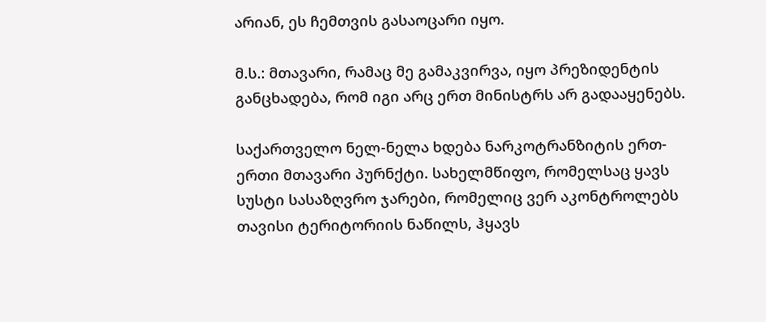არიან, ეს ჩემთვის გასაოცარი იყო.

მ.ს.: მთავარი, რამაც მე გამაკვირვა, იყო პრეზიდენტის განცხადება, რომ იგი არც ერთ მინისტრს არ გადააყენებს.

საქართველო ნელ-ნელა ხდება ნარკოტრანზიტის ერთ-ერთი მთავარი პურნქტი. სახელმწიფო, რომელსაც ყავს სუსტი სასაზღვრო ჯარები, რომელიც ვერ აკონტროლებს თავისი ტერიტორიის ნაწილს, ჰყავს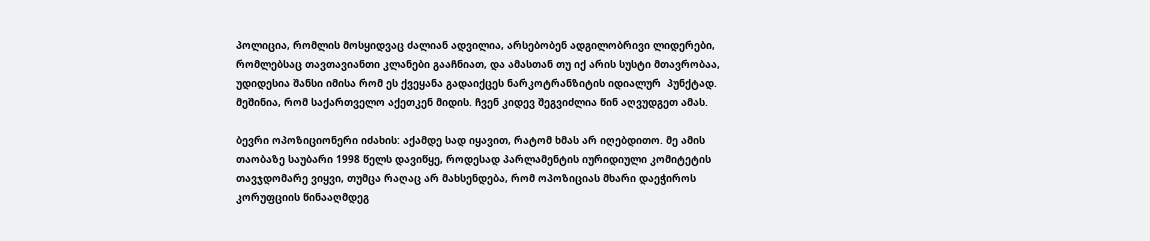პოლიცია, რომლის მოსყიდვაც ძალიან ადვილია, არსებობენ ადგილობრივი ლიდერები, რომლებსაც თავთავიანთი კლანები გააჩნიათ, და ამასთან თუ იქ არის სუსტი მთავრობაა, უდიდესია შანსი იმისა რომ ეს ქვეყანა გადაიქცეს ნარკოტრანზიტის იდიალურ  პუნქტად. მეშინია, რომ საქართველო აქეთკენ მიდის. ჩვენ კიდევ შეგვიძლია წინ აღვუდგეთ ამას.

ბევრი ოპოზიციონერი იძახის: აქამდე სად იყავით, რატომ ხმას არ იღებდითო. მე ამის თაობაზე საუბარი 1998 წელს დავიწყე, როდესად პარლამენტის იურიდიული კომიტეტის თავჯდომარე ვიყვი, თუმცა რაღაც არ მახსენდება, რომ ოპოზიციას მხარი დაეჭიროს კორუფციის წინააღმდეგ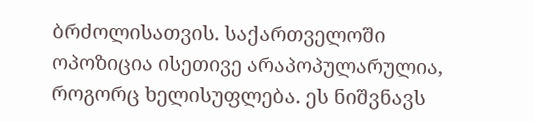ბრძოლისათვის. საქართველოში ოპოზიცია ისეთივე არაპოპულარულია, როგორც ხელისუფლება. ეს ნიშვნავს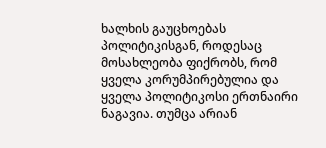ხალხის გაუცხოებას პოლიტიკისგან, როდესაც მოსახლეობა ფიქრობს, რომ ყველა კორუმპირებულია და ყველა პოლიტიკოსი ერთნაირი ნაგავია. თუმცა არიან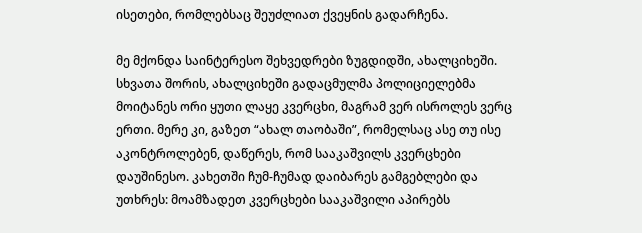ისეთები, რომლებსაც შეუძლიათ ქვეყნის გადარჩენა.

მე მქონდა საინტერესო შეხვედრები ზუგდიდში, ახალციხეში. სხვათა შორის, ახალციხეში გადაცმულმა პოლიციელებმა მოიტანეს ორი ყუთი ლაყე კვერცხი, მაგრამ ვერ ისროლეს ვერც ერთი. მერე კი, გაზეთ “ახალ თაობაში”, რომელსაც ასე თუ ისე აკონტროლებენ, დაწერეს, რომ სააკაშვილს კვერცხები დაუშინესო. კახეთში ჩუმ-ჩუმად დაიბარეს გამგებლები და უთხრეს: მოამზადეთ კვერცხები სააკაშვილი აპირებს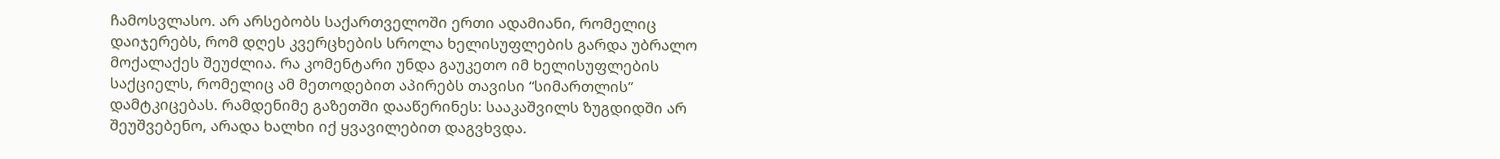ჩამოსვლასო. არ არსებობს საქართველოში ერთი ადამიანი, რომელიც დაიჯერებს, რომ დღეს კვერცხების სროლა ხელისუფლების გარდა უბრალო მოქალაქეს შეუძლია. რა კომენტარი უნდა გაუკეთო იმ ხელისუფლების საქციელს, რომელიც ამ მეთოდებით აპირებს თავისი “სიმართლის” დამტკიცებას. რამდენიმე გაზეთში დააწერინეს: სააკაშვილს ზუგდიდში არ შეუშვებენო, არადა ხალხი იქ ყვავილებით დაგვხვდა.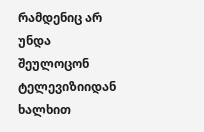რამდენიც არ უნდა შეულოცონ ტელევიზიიდან ხალხით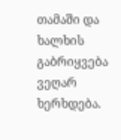თამაში და ხალხის გაბრიყვება ვეღარ ხერხდება.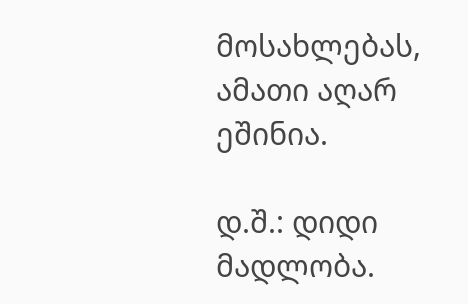მოსახლებას, ამათი აღარ ეშინია.

დ.შ.: დიდი მადლობა.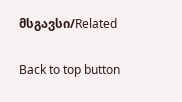მსგავსი/Related

Back to top button